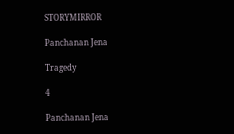STORYMIRROR

Panchanan Jena

Tragedy

4

Panchanan Jena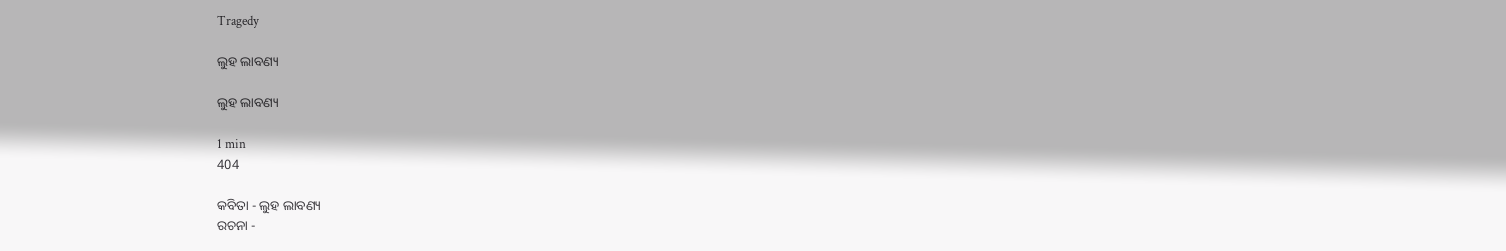Tragedy

ଲୁହ ଲାବଣ୍ୟ

ଲୁହ ଲାବଣ୍ୟ

1 min
404

କବିତା - ଲୁହ ଲାବଣ୍ୟ
ରଚନା -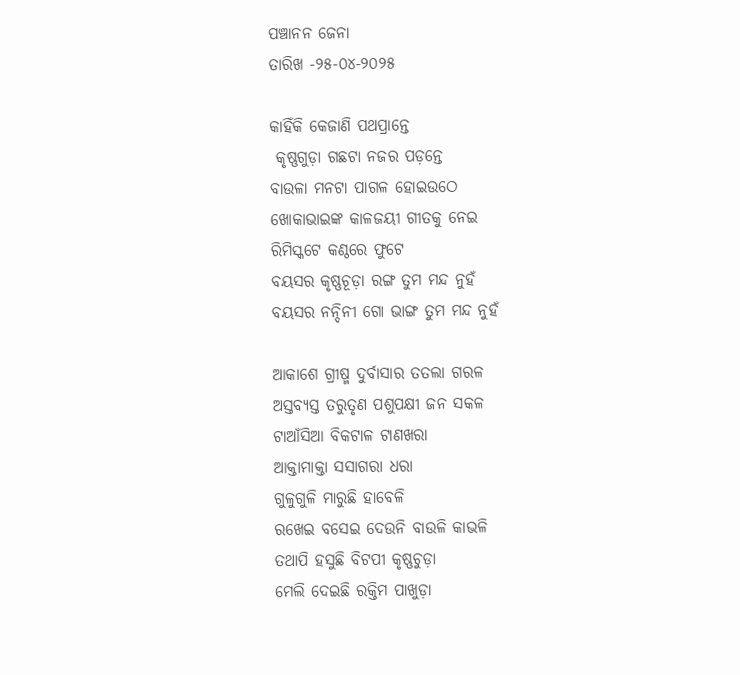ପଞ୍ଚାନନ ଜେନା
ତାରିଖ -୨୫-୦୪-୨୦୨୫

କାହିଁକି କେଜାଣି ପଥପ୍ରାନ୍ତେ
 କୃଷ୍ଣଗୁଡ଼ା ଗଛଟା ନଜର ପଡ଼ନ୍ତେ
ବାଉଳା ମନଟା ପାଗଳ ହୋଇଉଠେ
ଖୋକାଭାଇଙ୍କ କାଳଜୟୀ ଗୀତକୁ ନେଇ
ରିମିସ୍କଟେ କଣ୍ଠରେ ଫୁଟେ
ବୟସର କୃଷ୍ଣଚୂଡ଼ା ରଙ୍ଗ ତୁମ ମନ୍ଦ ନୁହଁ
ବୟସର ନନ୍ଦିନୀ ଗୋ ଭାଙ୍ଗ ତୁମ ମନ୍ଦ ନୁହଁ

ଆକାଶେ ଗ୍ରୀଷ୍ମ ଦୁର୍ବାସାର ତତଲା ଗରଳ
ଅସ୍ତବ୍ୟସ୍ତ ତରୁତୃଣ ପଶୁପକ୍ଷୀ ଜନ ସକଳ
ଟାଆଁସିଆ ବିକଟାଳ ଟାଣଖରା
ଆକ୍ତାମାକ୍ତା ସସାଗରା ଧରା
ଗୁଳୁଗୁଳି ମାରୁଛି ହାବେଳି
ରଖେଇ ବସେଇ ଦେଉନି ବାଉଳି କାଭଳି
ତଥାପି ହସୁଛି ବିଟପୀ କୃଷ୍ଣଚୁଡ଼ା
ମେଲି ଦେଇଛି ରକ୍ତିମ ପାଖୁଡ଼ା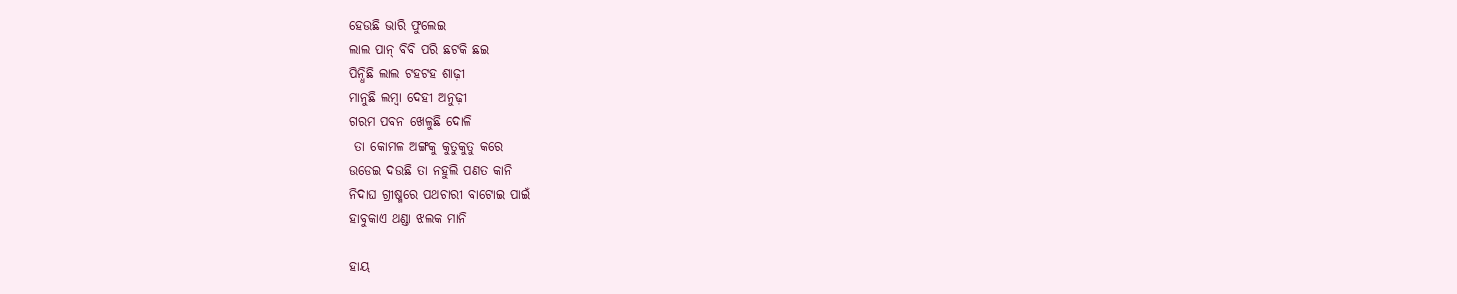ହେଉଛି ଭାରି ଫୁଲେଇ
ଲାଲ ପାନ୍ ବିବି ପରି ଛଟକି ଛଇ
ପିନ୍ଧିଛି ଲାଲ ଟହଟହ ଶାଢ଼ୀ
ମାନୁଛି ଲମ୍ବା ଦେହୀ ଅନୁଢ଼ୀ
ଗରମ ପବନ ଖେଳୁଛି ଦୋଳି
 ତା କୋମଳ ଅଙ୍ଗକୁ କୁତୁକୁତୁ କରେ
ଉଡେଇ ଦଉଛି ତା ନହୁଲି ପଣତ କାନି
ନିଦାଘ ଗ୍ରୀଷ୍ମରେ ପଥଚାରୀ ବାଟୋଇ ପାଇଁ
ହାବୁକାଏ ଥଣ୍ଡା ଝଲକ ମାନି

ହାୟ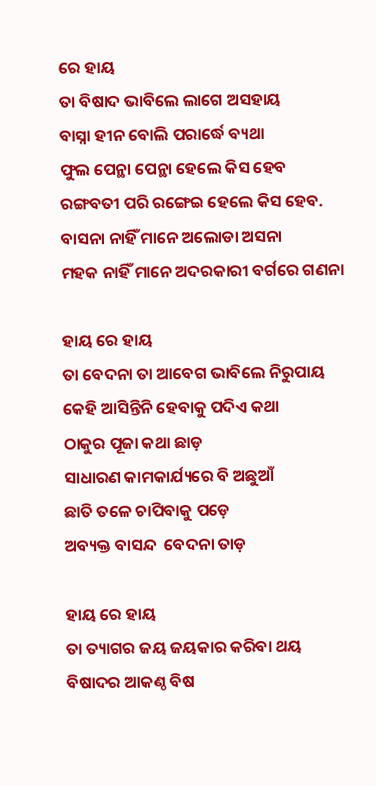ରେ ହାୟ
ତା ବିଷାଦ ଭାବିଲେ ଲାଗେ ଅସହାୟ
ବାସ୍ନା ହୀନ ବୋଲି ପରାର୍ଦ୍ଧେ ବ୍ୟଥା
ଫୁଲ ପେନ୍ଥା ପେନ୍ଥା ହେଲେ କିସ ହେବ
ରଙ୍ଗବତୀ ପରି ରଙ୍ଗେଇ ହେଲେ କିସ ହେବ.
ବାସନା ନାହିଁ ମାନେ ଅଲୋଡା ଅସନା
ମହକ ନାହିଁ ମାନେ ଅଦରକାରୀ ବର୍ଗରେ ଗଣନା

ହାୟ ରେ ହାୟ
ତା ବେଦନା ତା ଆବେଗ ଭାବିଲେ ନିରୁପାୟ
କେହି ଆସିନ୍ତିନି ହେବାକୁ ପଦିଏ କଥା
ଠାକୁର ପୂଜା କଥା ଛାଡ଼
ସାଧାରଣ କାମକାର୍ଯ୍ୟରେ ବି ଅଛୁଆଁ
ଛାତି ତଳେ ଚାପିବାକୁ ପଡ଼େ
ଅବ୍ୟକ୍ତ ବାସନ୍ଦ  ବେଦନା ତାଡ଼

ହାୟ ରେ ହାୟ
ତା ତ୍ୟାଗର ଜୟ ଜୟକାର କରିବା ଥୟ
ବିଷାଦର ଆକଣ୍ଠ ବିଷ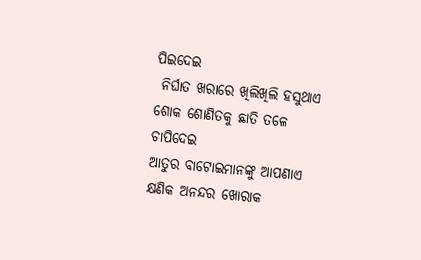ପିଇଦେଇ
 ନିର୍ଘାତ ଖରାରେ ଖିଲିଖିଲି ହସୁଥାଏ
ଶୋକ ଶୋଣିତକୁ ଛାତି ତଳେ ଚାପିଦେଇ
ଆତୁର ବାଟୋଇମାନଙ୍କୁ ଆପଣାଏ
କ୍ଷଣିକ ଅନନ୍ଦର ଖୋରାକ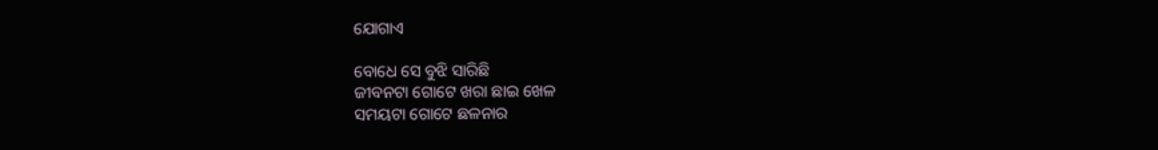ଯୋଗାଏ

ବୋଧେ ସେ ବୁଝି ସାରିଛି
ଜୀବନଟା ଗୋଟେ ଖରା ଛାଇ ଖେଳ
ସମୟଟା ଗୋଟେ ଛଳନାର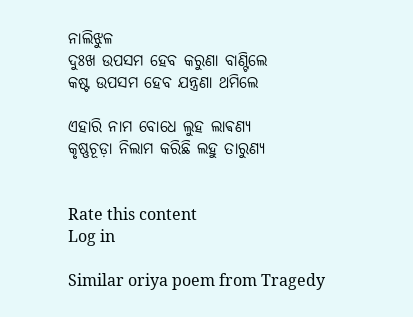ନାଲିଝୁଳ
ଦୁଃଖ ଉପସମ ହେବ କରୁଣା ବାଣ୍ଟିଲେ
କଷ୍ଟ ଉପସମ ହେବ ଯନ୍ତ୍ରଣା ଥମିଲେ

ଏହାରି ନାମ ବୋଧେ ଲୁହ ଲାଵଣ୍ୟ
କୃଷ୍ଣଚୂଡ଼ା ନିଲାମ କରିଛି ଲହୁ ତାରୁଣ୍ଯ


Rate this content
Log in

Similar oriya poem from Tragedy